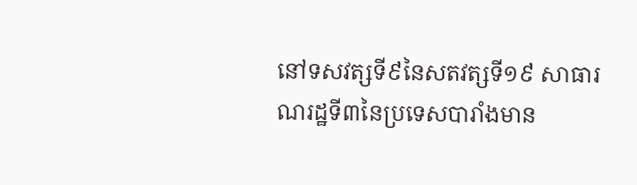នៅទសវត្សទី៩នៃសតវត្សទី១៩ សាធារណរដ្ឋទី៣នៃប្រទេសបារាំងមាន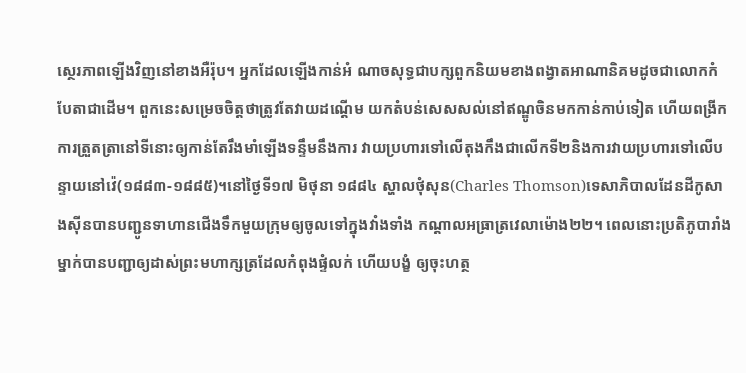ស្ថេរភាពឡើងវិញនៅខាងអឺរ៉ុប។ អ្នកដែលឡើងកាន់អំ ណាចសុទ្ធជាបក្សពួកនិយមខាងពង្វាតអាណានិគមដូចជាលោកកំបែតាជាដើម។ ពួកនេះសម្រេចចិត្តថាត្រូវតែវាយដណ្ដើម យកតំបន់សេសសល់នៅឥណ្ឌូចិនមកកាន់កាប់ទៀត ហើយពង្រីកការត្រួតត្រានៅទីនោះឲ្យកាន់តែរឹងមាំឡើងទន្ទឹមនឹងការ វាយប្រហារទៅលើតុងកឹងជាលើកទី២និងការវាយប្រហារទៅលើបន្ទាយនៅវ៉េ(១៨៨៣-១៨៨៥)។នៅថ្ងៃទី១៧ មិថុនា ១៨៨៤ ស្ហាលថុំសុន(Charles Thomson)ទេសាភិបាលដែនដីកូសាងស៊ីនបានបញ្ជូនទាហានជើងទឹកមួយក្រុមឲ្យចូលទៅក្នុងវាំងទាំង កណ្ដាលអធ្រាត្រវេលាម៉ោង២២។ ពេលនោះប្រតិភូបារាំងម្នាក់បានបញ្ជាឲ្យដាស់ព្រះមហាក្សត្រដែលកំពុងផ្ទំលក់ ហើយបង្ខំ ឲ្យចុះហត្ថ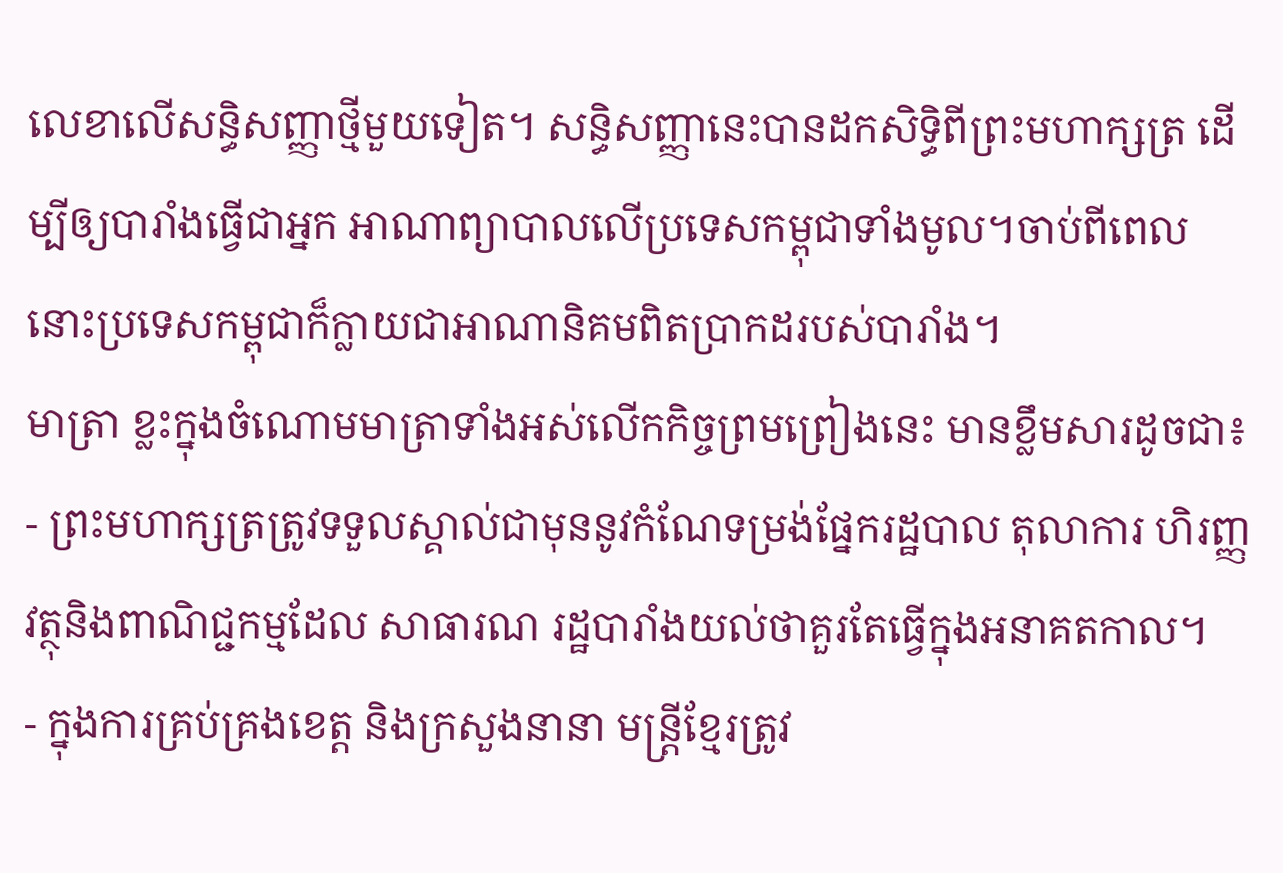លេខាលើសន្ធិសញ្ញាថ្មីមួយទៀត។ សន្ធិសញ្ញានេះបានដកសិទ្ធិពីព្រះមហាក្សត្រ ដើម្បីឲ្យបារាំងធ្វើជាអ្នក អាណាព្យាបាលលើប្រទេសកម្ពុជាទាំងមូល។ចាប់ពីពេលនោះប្រទេសកម្ពុជាក៏ក្លាយជាអាណានិគមពិតប្រាកដរបស់បារាំង។
មាត្រា ខ្លះក្នុងចំណោមមាត្រាទាំងអស់លើកកិច្ចព្រមព្រៀងនេះ មានខ្លឹមសារដូចជា៖
- ព្រះមហាក្សត្រត្រូវទទួលស្គាល់ជាមុននូវកំណែទម្រង់ផ្នែករដ្ឋបាល តុលាការ ហិរញ្ញវត្ថុនិងពាណិជ្ជកម្មដែល សាធារណ រដ្ឋបារាំងយល់ថាគួរតែធ្វើក្នុងអនាគតកាល។
- ក្នុងការគ្រប់គ្រងខេត្ត និងក្រសួងនានា មន្ត្រីខ្មែរត្រូវ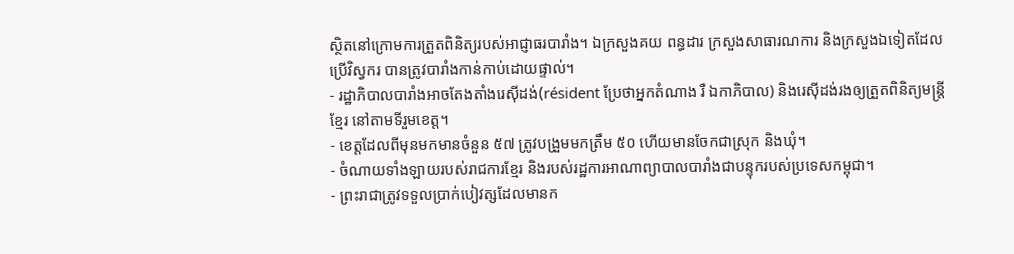ស្ថិតនៅក្រោមការត្រួតពិនិត្យរបស់អាជ្ញាធរបារាំង។ ឯក្រសួងគយ ពន្ធដារ ក្រសួងសាធារណការ និងក្រសួងឯទៀតដែលប្រើវិស្វករ បានត្រូវបារាំងកាន់កាប់ដោយផ្ទាល់។
- រដ្ឋាភិបាលបារាំងអាចតែងតាំងរេស៊ីដង់(résident ប្រែថាអ្នកតំណាង រឺ ឯកាភិបាល) និងរេស៊ីដង់រងឲ្យត្រួតពិនិត្យមន្ត្រីខ្មែរ នៅតាមទីរួមខេត្ត។
- ខេត្តដែលពីមុនមកមានចំនួន ៥៧ ត្រូវបង្រួមមកត្រឹម ៥០ ហើយមានចែកជាស្រុក និងឃុំ។
- ចំណាយទាំងឡាយរបស់រាជការខ្មែរ និងរបស់រដ្ឋការអាណាព្យាបាលបារាំងជាបន្ទុករបស់ប្រទេសកម្ពុជា។
- ព្រះរាជាត្រូវទទួលប្រាក់បៀវត្សដែលមានក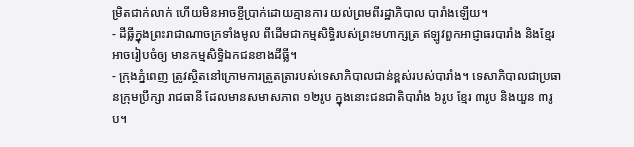ម្រិតជាក់លាក់ ហើយមិនអាចខ្ចីប្រាក់ដោយគ្មានការ យល់ព្រមពីរដ្ឋាភិបាល បារាំងឡើយ។
- ដីធ្លីក្នុងព្រះរាជាណាចក្រទាំងមូល ពីដើមជាកម្មសិទ្ធិរបស់ព្រះមហាក្សត្រ ឥឡូវពួកអាជ្ញាធរបារាំង និងខ្មែរអាចរៀបចំឲ្យ មានកម្មសិទ្ធិឯកជនខាងដីធ្លី។
- ក្រុងភ្នំពេញ ត្រូវស្ថិតនៅក្រោមការត្រួតត្រារបស់ទេសាភិបាលជាន់ខ្ពស់របស់បារាំង។ ទេសាភិបាលជាប្រធានក្រុមប្រឹក្សា រាជធានី ដែលមានសមាសភាព ១២រូប ក្នុងនោះជនជាតិបារាំង ៦រូប ខ្មែរ ៣រូប និងយួន ៣រូប។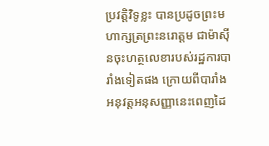ប្រវត្តិវិទូខ្លះ បានប្រដូចព្រះមហាក្សត្រព្រះនរោត្តម ជាម៉ាស៊ីនចុះហត្ថលេខារបស់រដ្ឋការបារាំងទៀតផង ក្រោយពីបារាំងអនុវត្តអនុសញ្ញានេះពេញដៃ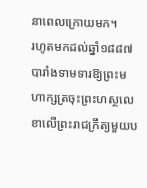នាពេលក្រោយមក។
រហូតមកដល់ឆ្នាំ១៨៨៧ បារាំងទាមទារឱ្យព្រះមហាក្សត្រចុះព្រះហស្ថលេខាលើព្រះរាជក្រឹត្យមួយប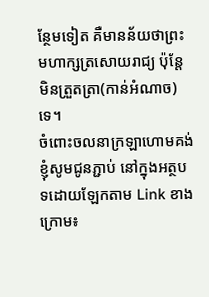ន្ថែមទៀត គឺមានន័យថាព្រះមហាក្សត្រសោយរាជ្យ ប៉ុន្តែមិនត្រួតត្រា(កាន់អំណាច)ទេ។
ចំពោះចលនាក្រឡាហោមគង់ ខ្ញុំសូមជូនភ្ជាប់ នៅក្នុងអត្ថបទដោយឡែកតាម Link ខាងក្រោម៖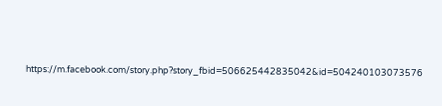https://m.facebook.com/story.php?story_fbid=506625442835042&id=504240103073576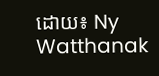ដោយ៖ Ny Watthanak